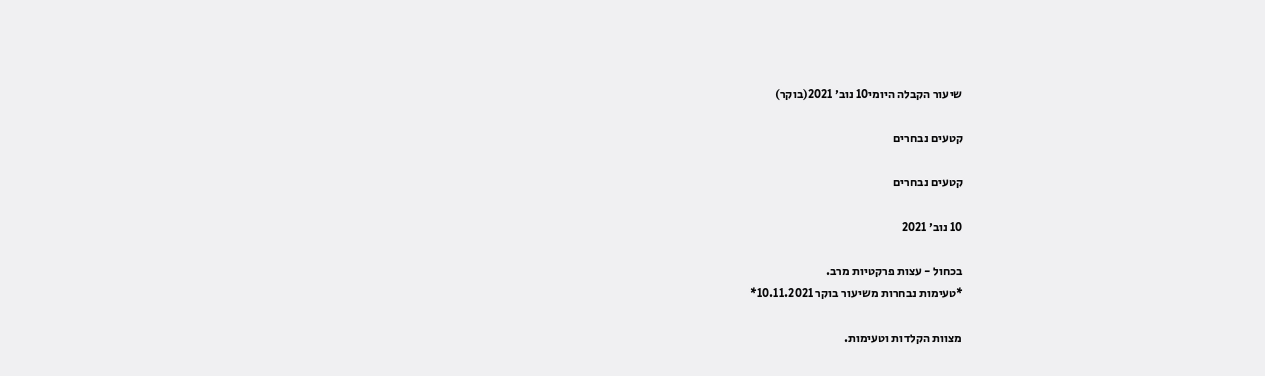שיעור הקבלה היומי10 נוב׳ 2021(בוקר)

קטעים נבחרים

קטעים נבחרים

10 נוב׳ 2021

בכחול - עצות פרקטיות מרב.
*טעימות נבחרות משיעור בוקר 10.11.2021*

מצוות הקלדות וטעימות.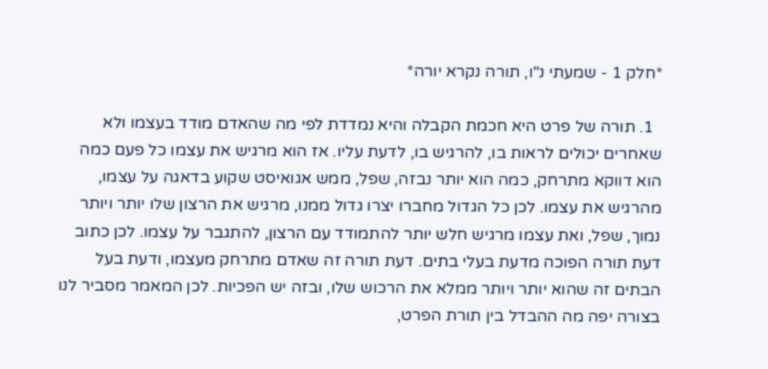*חלק 1 - שמעתי נ"ו, תורה נקרא יורה*

  1. תורה של פרט היא חכמת הקבלה והיא נמדדת לפי מה שהאדם מודד בעצמו ולא שאחרים יכולים לראות בו, להרגיש בו, לדעת עליו. אז הוא מרגיש את עצמו כל פעם כמה הוא דווקא מתרחק, כמה הוא יותר נבזה, שפל, ממש אגואיסט שקוע בדאגה על עצמו, מהרגיש את עצמו. לכן כל הגדול מחברו יצרו גדול ממנו, מרגיש את הרצון שלו יותר ויותר נמוך, שפל, ואת עצמו מרגיש חלש יותר להתמודד עם הרצון, להתגבר על עצמו. לכן כתוב דעת תורה הפוכה מדעת בעלי בתים. דעת תורה זה שאדם מתרחק מעצמו, ודעת בעל הבתים זה שהוא יותר ויותר ממלא את הרכוש שלו, ובזה יש הפכיות. לכן המאמר מסביר לנו בצורה יפה מה ההבדל בין תורת הפרט,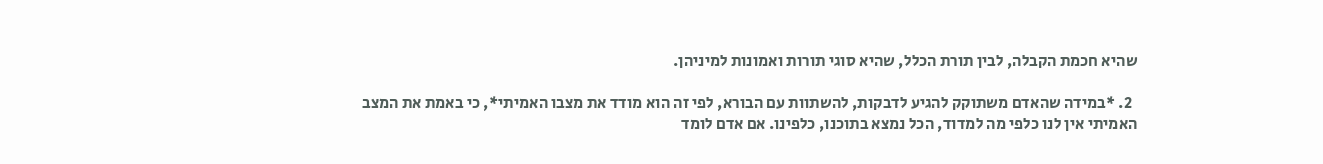שהיא חכמת הקבלה, לבין תורת הכלל, שהיא סוגי תורות ואמונות למיניהן.

  2. *במידה שהאדם משתוקק להגיע לדבקות, להשתוות עם הבורא, לפי זה הוא מודד את מצבו האמיתי*, כי באמת את המצב האמיתי אין לנו כלפי מה למדוד, הכל נמצא בתוכנו, כלפינו. אם אדם לומד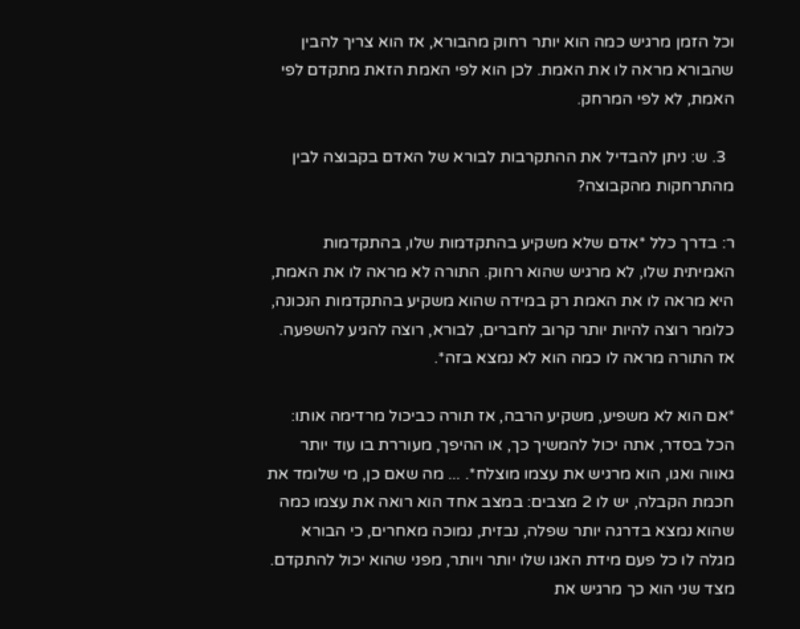וכל הזמן מרגיש כמה הוא יותר רחוק מהבורא, אז הוא צריך להבין שהבורא מראה לו את האמת. לכן הוא לפי האמת הזאת מתקדם לפי האמת, לא לפי המרחק.

  3. ש: ניתן להבדיל את ההתקרבות לבורא של האדם בקבוצה לבין מהתרחקות מהקבוצה?

ר: בדרך כלל *אדם שלא משקיע בהתקדמות שלו, בהתקדמות האמיתית שלו, לא מרגיש שהוא רחוק. התורה לא מראה לו את האמת, היא מראה לו את האמת רק במידה שהוא משקיע בהתקדמות הנכונה, כלומר רוצה להיות יותר קרוב לחברים, לבורא, רוצה להגיע להשפעה. אז התורה מראה לו כמה הוא לא נמצא בזה*.

*אם הוא לא משפיע, משקיע הרבה, אז תורה כביכול מרדימה אותו: הכל בסדר, אתה יכול להמשיך כך, או ההיפך, מעוררת בו עוד יותר גאווה ואגו, הוא מרגיש את עצמו מוצלח*. ... מה שאם כן, מי שלומד את חכמת הקבלה, יש לו 2 מצבים: במצב אחד הוא רואה את עצמו כמה שהוא נמצא בדרגה יותר שפלה, נבזית, נמוכה מאחרים, כי הבורא מגלה לו כל פעם מידת האגו שלו יותר ויותר, מפני שהוא יכול להתקדם. מצד שני הוא כך מרגיש את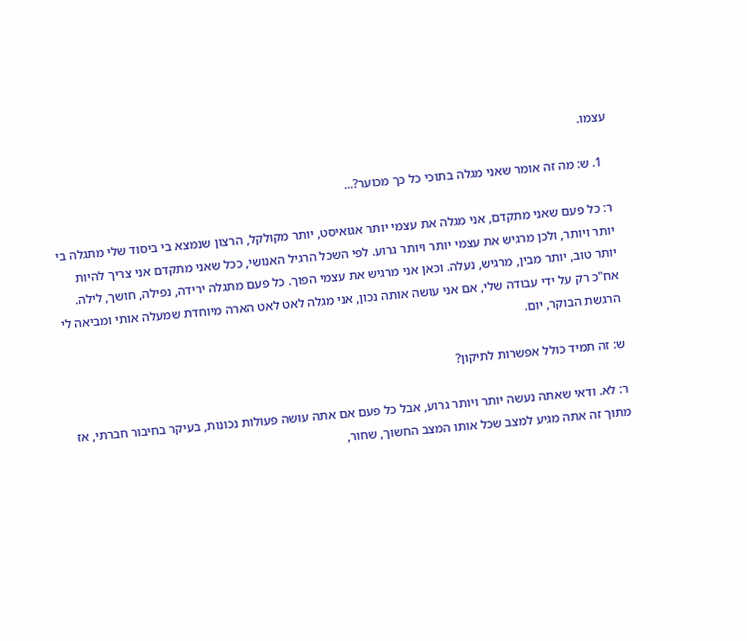עצמו.

  1. ש: מה זה אומר שאני מגלה בתוכי כל כך מכוער?...

ר: כל פעם שאני מתקדם, אני מגלה את עצמי יותר אגואיסט, יותר מקולקל, הרצון שנמצא בי ביסוד שלי מתגלה בי יותר ויותר, ולכן מרגיש את עצמי יותר ויותר גרוע. לפי השכל הרגיל האנושי, ככל שאני מתקדם אני צריך להיות יותר טוב, יותר מבין, מרגיש, נעלה. וכאן אני מרגיש את עצמי הפוך. כל פעם מתגלה ירידה, נפילה, חושך, לילה. אח"כ רק על ידי עבודה שלי, אם אני עושה אותה נכון, אני מגלה לאט לאט הארה מיוחדת שמעלה אותי ומביאה לי הרגשת הבוקר, יום.

ש: זה תמיד כולל אפשרות לתיקון?

ר: לא. ודאי שאתה נעשה יותר ויותר גרוע, אבל כל פעם אם אתה עושה פעולות נכונות, בעיקר בחיבור חברתי, אז מתוך זה אתה מגיע למצב שכל אותו המצב החשוך, שחור,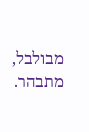מבולבל, מתבהר.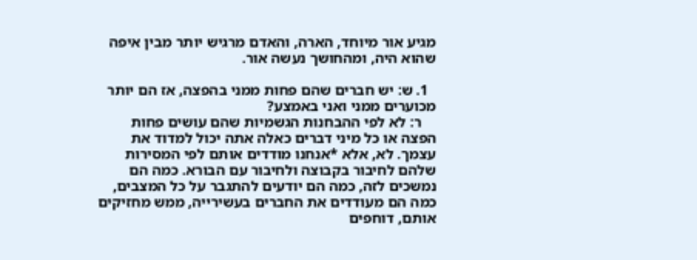מגיע אור מיוחד, הארה, והאדם מרגיש יותר מבין איפה שהוא היה, ומהחושך נעשה אור.

  1. ש: יש חברים שהם פחות ממני בהפצה, אז הם יותר מכוערים ממני ואני באמצע?
    ר: לא לפי ההבחנות הגשמיות שהם עושים פחות הפצה או כל מיני דברים כאלה אתה יכול למדוד את עצמך. לא, אלא *אנחנו מודדים אותם לפי המסירות שלהם לחיבור בקבוצה ולחיבור עם הבורא. כמה הם נמשכים לזה, כמה הם יודעים להתגבר על כל המצבים, כמה הם מעודדים את החברים בעשירייה, ממש מחזיקים אותם, דוחפים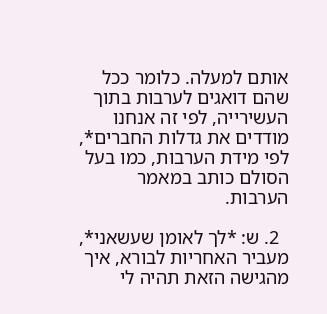אותם למעלה. כלומר ככל שהם דואגים לערבות בתוך העשירייה, לפי זה אנחנו מודדים את גדלות החברים*, לפי מידת הערבות, כמו בעל הסולם כותב במאמר הערבות.

  2. ש: *לך לאומן שעשאני*, מעביר האחריות לבורא, איך מהגישה הזאת תהיה לי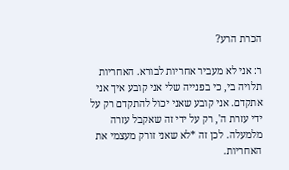הכרת הרע?

ר: אני לא מעביר אחריות לבורא. האחריות תלויה בי, כי בפנייה שלי אני קובע איך אני אתקדם. אני קובע שאני יכול להתקדם רק על ידי עזרת ה', רק על ידי זה שאקבל עזרה מלמעלה. לכן זה *לא שאני זורק מעצמי את האחריות.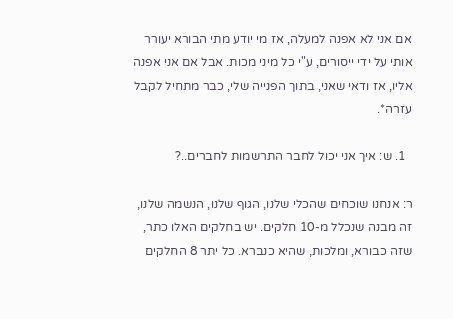אם אני לא אפנה למעלה, אז מי יודע מתי הבורא יעורר אותי על ידי ייסורים, ע"י כל מיני מכות. אבל אם אני אפנה אליו, אז ודאי שאני, בתוך הפנייה שלי, כבר מתחיל לקבל עזרה*.

  1. ש: איך אני יכול לחבר התרשמות לחברים..?

ר: אנחנו שוכחים שהכלי שלנו, הגוף שלנו, הנשמה שלנו, זה מבנה שנכלל מ-10 חלקים. יש בחלקים האלו כתר, שזה כבורא, ומלכות, שהיא כנברא. כל יתר 8 החלקים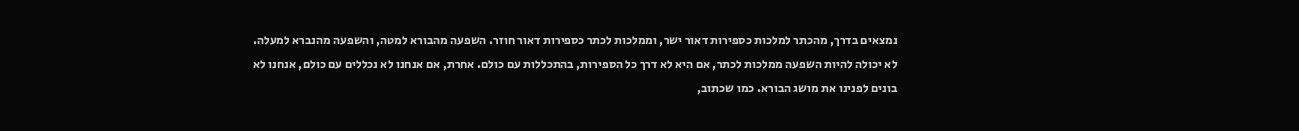נמצאים בדרך, מהכתר למלכות כספירות דאור ישר, וממלכות לכתר כספירות דאור חוזר. השפעה מהבורא למטה, והשפעה מהנברא למעלה. לא יכולה להיות השפעה ממלכות לכתר, אם היא לא דרך כל הספירות, בהתכללות עם כולם. אחרת, אם אנחנו לא נכללים עם כולם, אנחנו לא בונים לפנינו את מושג הבורא. כמו שכתוב,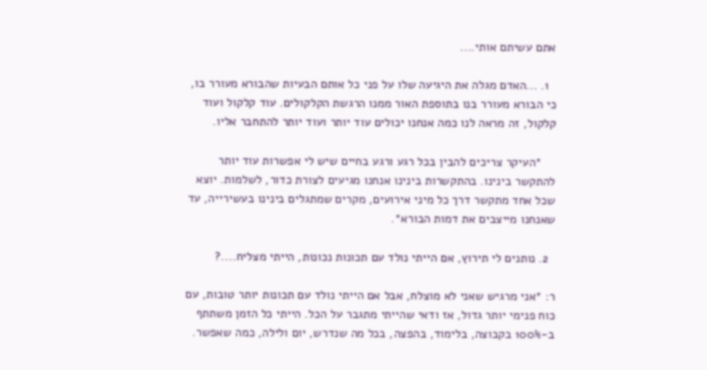אתם עשיתם אותי....

  1. ...האדם מגלה את היגיעה שלו על פני כל אותם הבעיות שהבורא מעורר בו, כי הבורא מעורר בנו בתוספת האור ממנו הרגשת הקלקולים. עוד קלקול ועוד קלקול, זה מראה לנו כמה אנחנו יכולים עוד יותר ועוד יותר להתחבר אליו.

    *העיקר צריכים להבין בכל רגע ורגע בחיים שיש לי אפשרות עוד יותר להתקשר בינינו. בהתקשרות בינינו אנחנו מגיעים לצורת כדור, לשלמות. יוצא שכל אחד מתקשר דרך כל מיני אירועים, מקרים שמתגלים בינינו בעשירייה, עד שאנחנו מייצבים את דמות הבורא*.

  2. נותנים לי תירוץ, אם הייתי נולד עם תכונות נכונות, הייתי מצליח....?

ר: *אני מרגיש שאני לא מוצלח, אבל אם הייתי נולד עם תכונות יותר טובות, עם כוח פנימי יותר גדול, אז ודאי שהייתי מתגבר על הכל. הייתי כל הזמן משתתף ב-100% בקבוצה, בלימוד, בהפצה, בכל מה שנדרש, יום ולילה, כמה שאפשר.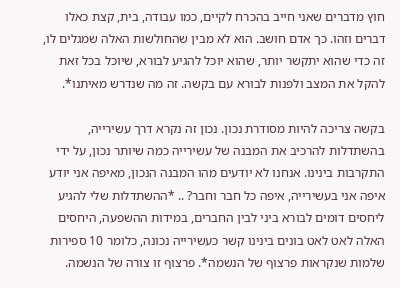חוץ מדברים שאני חייב בהכרח לקיים, כמו עבודה, בית, קצת כאלו דברים וזהו. כך אדם חושב. הוא לא מבין שהחולשות האלה שמגלים לו, זה כדי שהוא יתקשר יותר, שהוא יוכל להגיע לבורא, שיוכל בכל זאת להקל את המצב ולפנות לבורא עם בקשה. זה מה שנדרש מאיתנו*.

בקשה צריכה להיות מסודרת נכון. נכון זה נקרא דרך עשירייה, בהשתדלות להרכיב את המבנה של עשירייה כמה שיותר נכון, על ידי התקרבות בינינו. אנחנו לא יודעים מהו המבנה הנכון, מאיפה אני יודע איפה אני בעשירייה, איפה כל חבר וחבר? .. *ההשתדלות שלי להגיע ליחסים דומים לבורא ביני לבין החברים, במידות ההשפעה, היחסים האלה לאט לאט בונים בינינו קשר כעשירייה נכונה, כלומר 10 ספירות שלמות שנקראות פרצוף של הנשמה*. פרצוף זו צורה של הנשמה.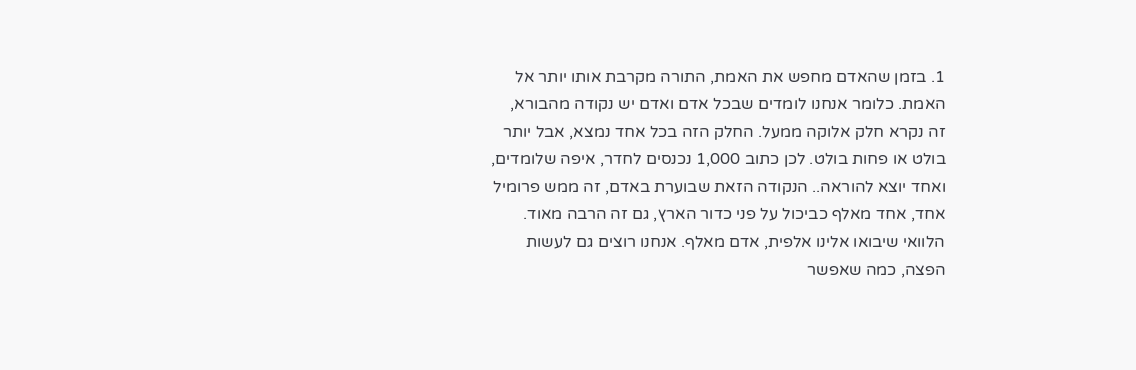1. בזמן שהאדם מחפש את האמת, התורה מקרבת אותו יותר אל האמת. כלומר אנחנו לומדים שבכל אדם ואדם יש נקודה מהבורא, זה נקרא חלק אלוקה ממעל. החלק הזה בכל אחד נמצא, אבל יותר בולט או פחות בולט. לכן כתוב 1,000 נכנסים לחדר, איפה שלומדים, ואחד יוצא להוראה.. הנקודה הזאת שבוערת באדם, זה ממש פרומיל אחד, אחד מאלף כביכול על פני כדור הארץ, גם זה הרבה מאוד. הלוואי שיבואו אלינו אלפית, אדם מאלף. אנחנו רוצים גם לעשות הפצה, כמה שאפשר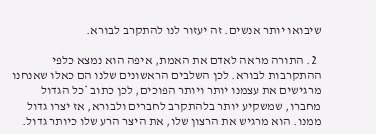שיבואו יותר אנשים. זה יעזור לנו להתקרב לבורא.

  2. התורה מראה לאדם את האמת, איפה הוא נמצא כלפי ההתקרבות לבורא. לכן השלבים הראשונים שלנו הם כאלו שאנחנו מרגישים את עצמנו יותר ויותר הפוכים, לכן כתוב *כל הגדול מחברו, שמשקיע יותר בלהתקרב לחברים ולבורא, אז יצרו גדול ממנו. הוא מרגיש את הרצון שלו, את היצר הרע שלו כיותר גדול.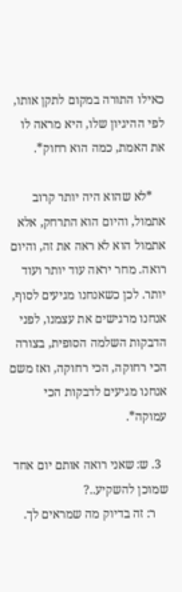כאילו התורה במקום לתקן אותו, לפי ההיגיון שלו, היא מראה לו את האמת, כמה הוא רחוק*.

    *לא שהוא היה יותר קרוב אתמול, והיום הוא התרחק, אלא אתמול הוא לא ראה את זה, והיום רואה. מחר יראה עוד יותר ועוד יותר. לכן כשאנחנו מגיעים לסוף, אנחנו מרגישים את עצמנו, לפני הדבקות השלמה הסופית, בצורה הכי רחוקה, הכי רחוקה, ואז משם אנחנו מגיעים לדבקות הכי עמוקה*.

  3. ש: שאני רואה אותם יום אחד שמוכן להשקיע..?
    ר: זה בדיוק מה שמראים לך.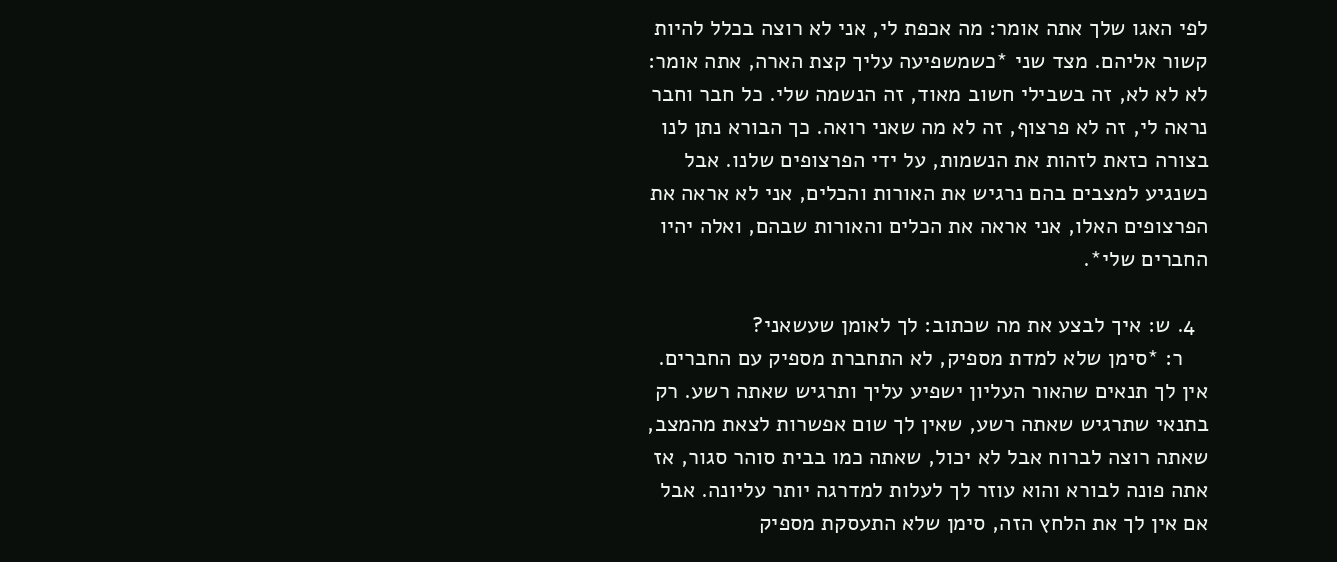לפי האגו שלך אתה אומר: מה אכפת לי, אני לא רוצה בכלל להיות קשור אליהם. מצד שני *כשמשפיעה עליך קצת הארה, אתה אומר: לא לא לא, זה בשבילי חשוב מאוד, זה הנשמה שלי. כל חבר וחבר נראה לי, זה לא פרצוף, זה לא מה שאני רואה. כך הבורא נתן לנו בצורה כזאת לזהות את הנשמות, על ידי הפרצופים שלנו. אבל כשנגיע למצבים בהם נרגיש את האורות והכלים, אני לא אראה את הפרצופים האלו, אני אראה את הכלים והאורות שבהם, ואלה יהיו החברים שלי*.

  4. ש: איך לבצע את מה שכתוב: לך לאומן שעשאני?
    ר: *סימן שלא למדת מספיק, לא התחברת מספיק עם החברים. אין לך תנאים שהאור העליון ישפיע עליך ותרגיש שאתה רשע. רק בתנאי שתרגיש שאתה רשע, שאין לך שום אפשרות לצאת מהמצב, שאתה רוצה לברוח אבל לא יכול, שאתה כמו בבית סוהר סגור, אז אתה פונה לבורא והוא עוזר לך לעלות למדרגה יותר עליונה. אבל אם אין לך את הלחץ הזה, סימן שלא התעסקת מספיק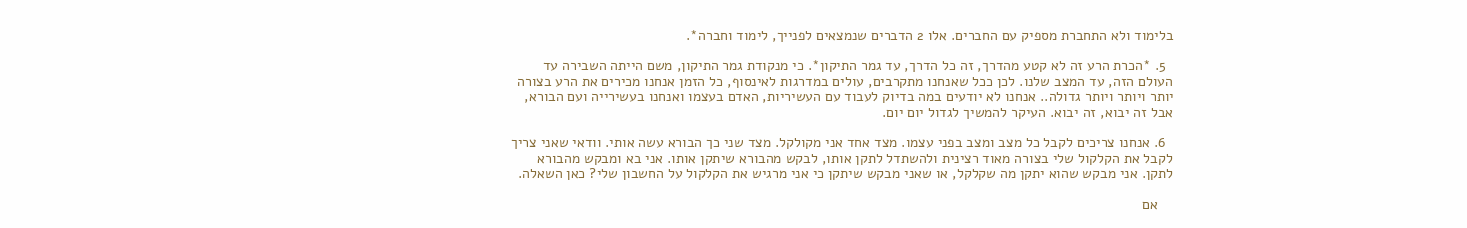בלימוד ולא התחברת מספיק עם החברים. אלו 2 הדברים שנמצאים לפנייך, לימוד וחברה*.

  5. *הכרת הרע זה לא קטע מהדרך, זה כל הדרך, עד גמר התיקון*. כי מנקודת גמר התיקון, משם הייתה השבירה עד העולם הזה, עד המצב שלנו. לכן ככל שאנחנו מתקרבים, עולים במדרגות לאינסוף, כל הזמן אנחנו מכירים את הרע בצורה יותר ויותר ויותר גדולה.. אנחנו לא יודעים במה בדיוק לעבוד עם העשיריות, האדם בעצמו ואנחנו בעשירייה ועם הבורא, אבל זה יבוא, זה יבוא. העיקר להמשיך לגדול יום יום.

  6. אנחנו צריכים לקבל כל מצב ומצב בפני עצמו. מצד אחד אני מקולקל. מצד שני כך הבורא עשה אותי. וודאי שאני צריך לקבל את הקלקול שלי בצורה מאוד רצינית ולהשתדל לתקן אותו, לבקש מהבורא שיתקן אותו. אני בא ומבקש מהבורא לתקן. אני מבקש שהוא יתקן מה שקלקל, או שאני מבקש שיתקן כי אני מרגיש את הקלקול על החשבון שלי? כאן השאלה.

    אם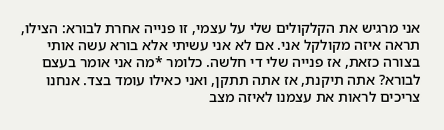אני מרגיש את הקלקולים שלי על עצמי, זו פנייה אחרת לבורא: הצילו, תראה איזה מקולקל אני. אם לא אני עשיתי אלא בורא עשה אותי בצורה כזאת, אז פנייה שלי די חלשה. כלומר *מה אני אומר בעצם לבורא? אתה תיקנת, אז אתה תתקן, ואני כאילו עומד בצד. אנחנו צריכים לראות את עצמנו לאיזה מצב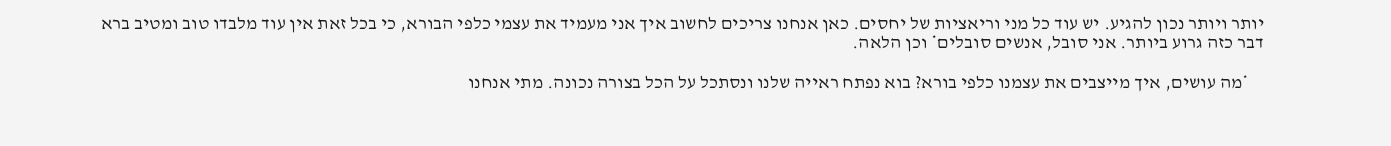יותר ויותר נכון להגיע. יש עוד כל מני וריאציות של יחסים. כאן אנחנו צריכים לחשוב איך אני מעמיד את עצמי כלפי הבורא, כי בכל זאת אין עוד מלבדו טוב ומטיב ברא דבר כזה גרוע ביותר. אני סובל, אנשים סובלים* וכן הלאה.

    *מה עושים, איך מייצבים את עצמנו כלפי בורא? בוא נפתח ראייה שלנו ונסתכל על הכל בצורה נכונה. מתי אנחנו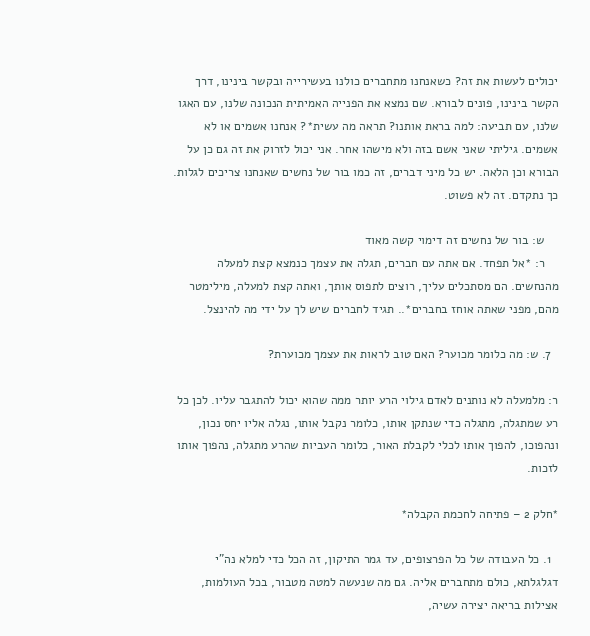יכולים לעשות את זה? כשאנחנו מתחברים כולנו בעשירייה ובקשר בינינו, דרך הקשר בינינו, פונים לבורא. שם נמצא את הפנייה האמיתית הנכונה שלנו, עם האגו שלנו, עם תביעה: למה בראת אותנו? תראה מה עשית*? אנחנו אשמים או לא אשמים. גיליתי שאני אשם בזה ולא מישהו אחר. אני יכול לזרוק את זה גם כן על הבורא וכן הלאה. יש כל מיני דברים, זה כמו בור של נחשים שאנחנו צריכים לגלות. כך נתקדם. זה לא פשוט.

    ש: בור של נחשים זה דימוי קשה מאוד
    ר: *אל תפחד. אם אתה עם חברים, תגלה את עצמך כנמצא קצת למעלה מהנחשים. הם מסתכלים עליך, רוצים לתפוס אותך, ואתה קצת למעלה, מילימטר מהם, מפני שאתה אוחז בחברים*.. תגיד לחברים שיש לך על ידי מה להינצל.

  7. ש: מה כלומר מכוער? האם טוב לראות את עצמך מכוערת?

ר: מלמעלה לא נותנים לאדם גילוי הרע יותר ממה שהוא יכול להתגבר עליו. לכן כל רע שמתגלה, מתגלה כדי שנתקן אותו, כלומר נקבל אותו, נגלה אליו יחס נכון, ונהפוכו, להפוך אותו לכלי לקבלת האור, כלומר העביות שהרע מתגלה, נהפוך אותו לזכות.

*חלק 2 – פתיחה לחכמת הקבלה*

  1. כל העבודה של כל הפרצופים, עד גמר התיקון, זה הכל כדי למלא נה"י דגלגלתא, כולם מתחברים אליה. גם מה שנעשה למטה מטבור, בכל העולמות, אצילות בריאה יצירה עשיה,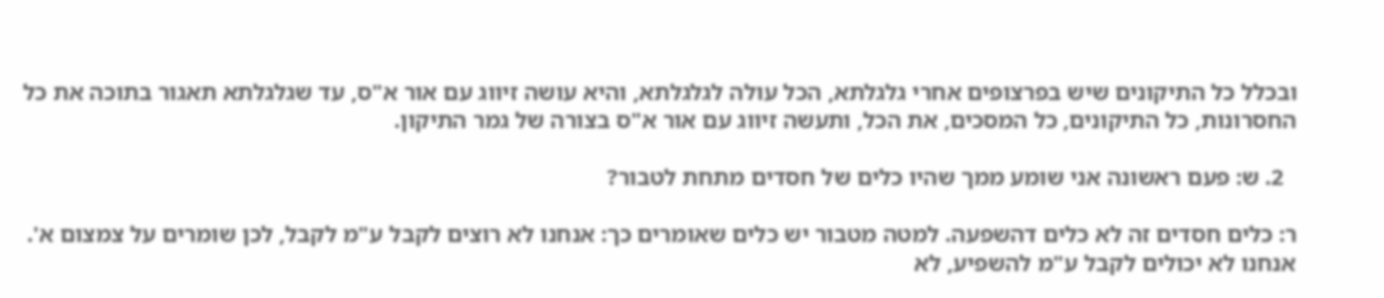ובכלל כל התיקונים שיש בפרצופים אחרי גלגלתא, הכל עולה לגלגלתא, והיא עושה זיווג עם אור א"ס, עד שגלגלתא תאגור בתוכה את כל החסרונות, כל התיקונים, כל המסכים, את הכל, ותעשה זיווג עם אור א"ס בצורה של גמר התיקון.

  2. ש: פעם ראשונה אני שומע ממך שהיו כלים של חסדים מתחת לטבור?

ר: כלים חסדים זה לא כלים דהשפעה. למטה מטבור יש כלים שאומרים כך: אנחנו לא רוצים לקבל ע"מ לקבל, לכן שומרים על צמצום א'. אנחנו לא יכולים לקבל ע"מ להשפיע, לא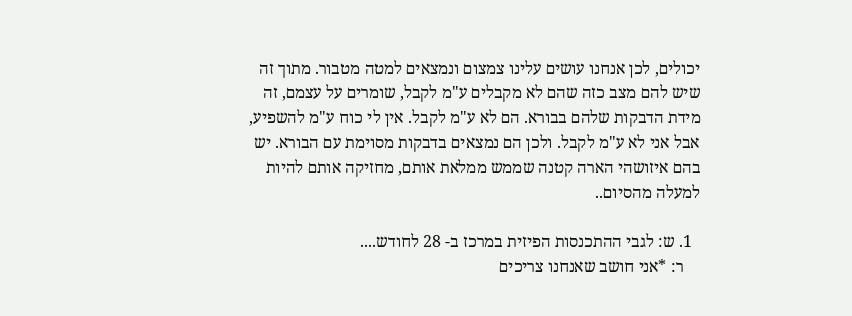יכולים, לכן אנחנו עושים עלינו צמצום ונמצאים למטה מטבור. מתוך זה שיש להם מצב כזה שהם לא מקבלים ע"מ לקבל, שומרים על עצמם, זה מידת הדבקות שלהם בבורא. הם לא ע"מ לקבל. אין לי כוח ע"מ להשפיע, אבל אני לא ע"מ לקבל. ולכן הם נמצאים בדבקות מסוימת עם הבורא. יש בהם איזושהי הארה קטנה שממש ממלאת אותם, מחזיקה אותם להיות למעלה מהסיום..

  1. ש: לגבי ההתכנסות הפיזית במרכז ב- 28 לחודש....
    ר: *אני חושב שאנחנו צריכים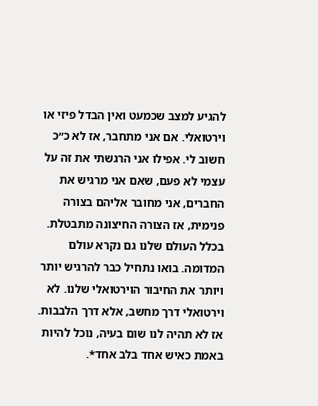להגיע למצב שכמעט ואין הבדל פיזי או וירטואלי. אם אני מתחבר, אז לא כ״כ חשוב לי. אפילו אני הרגשתי את זה על עצמי לא פעם, שאם אני מרגיש את החברים, אני מחובר אליהם בצורה פנימית, אז הצורה החיצונה מתבטלת. בכלל העולם שלנו גם נקרא עולם המדומה. בואו נתחיל כבר להרגיש יותר ויותר את החיבור הוירטואלי שלנו. לא וירטואלי דרך מחשב, אלא דרך הלבבות. אז לא תהיה לנו שום בעיה, נוכל להיות באמת כאיש אחד בלב אחד*.